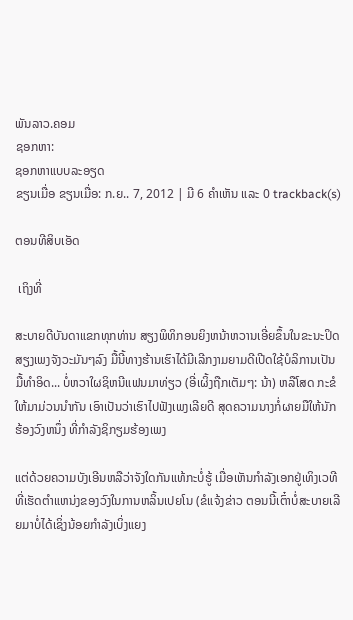ພັນລາວ.ຄອມ
ຊອກຫາ:
ຊອກຫາແບບລະອຽດ
ຂຽນເມື່ອ ຂຽນເມື່ອ: ກ.ຍ.. 7, 2012 | ມີ 6 ຄຳເຫັນ ແລະ 0 trackback(s)

ຕອນທີສິບເອັດ

 ເຖິງທີ່

ສະບາຍດີບັນດາແຂກທຸກທ່ານ ສຽງພິທິກອນຍິງຫນ້າຫວານເອີ່ຍຂຶ້ນໃນຂະນະປິດສຽງເພງຈັງວະມັນໆລົງ ມື້ນີ້ທາງຮ້ານເຮົາໄດ້ມີເລີກງາມຍາມດີເປີດໃຊ້ບໍລິການເປັນມື້ທຳອິດ... ບໍ່ຫວາໃຜຊິຫນີແຟນມາທ່ຽວ (ອີ່ເຜິ້ງຖືກເຕັມໆ: ນ້າ) ຫລືໂສດ ກະຂໍໃຫ້ມາມ່ວນນຳກັນ ເອົາເປັນວ່າເຮົາໄປຟັງເພງເລີຍດີ ສຸດຄວາມນາງກໍ່ຜາຍມືໃຫ້ນັກຮ້ອງວົງຫນຶ່ງ ທີ່ກຳລັງຊິກຽມຮ້ອງເພງ

ແຕ່ດ້ວຍຄວາມບັງເອີນຫລືວ່າຈັງໃດກັນແທ້ກະບໍ່ຮູ້ ເມື່ອເຫັນກຳລັງເອກຢູ່ເທິງເວທີ ທີ່ເຮັດຕຳແຫນ່ງຂອງວົງໃນການຫລິ້ນເປຍໂນ (ຂໍແຈ້ງຂ່າວ ຕອນນີ້ເຕົ໋າບໍ່ສະບາຍເລີຍມາບໍ່ໄດ້ເຊິ່ງນ້ອຍກຳລັງເບິ່ງແຍງ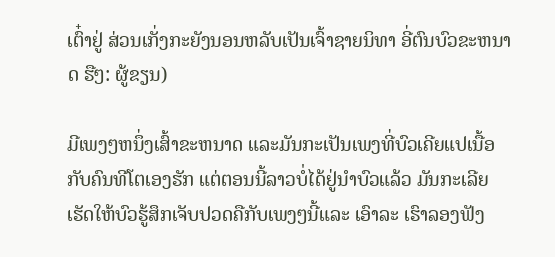ເຕົ໋າຢູ່ ສ່ວນເກັ່ງກະຍັງນອນຫລັບເປັນເຈົ້າຊາຍນິທາ ອີ່ຕົນບົວຂະຫນາດ ຮືໆ: ຜູ້ຂຽນ)

ມີເພງໆຫນຶ່ງເສົ້າຂະຫນາດ ແລະມັນກະເປັນເພງທີ່ບົວເຄີຍແປເນື້ອກັບຄົນທີໂຕເອງຮັກ ແຕ່ຕອນນີ້ລາວບໍ່ໄດ້ຢູ່ນຳບົວແລ້ວ ມັນກະເລີຍເຮັດໃຫ້ບົວຮູ້ສຶກເຈັບປວດຄືກັບເພງໆນີ້ແລະ ເອົາລະ ເຮົາລອງຟັງ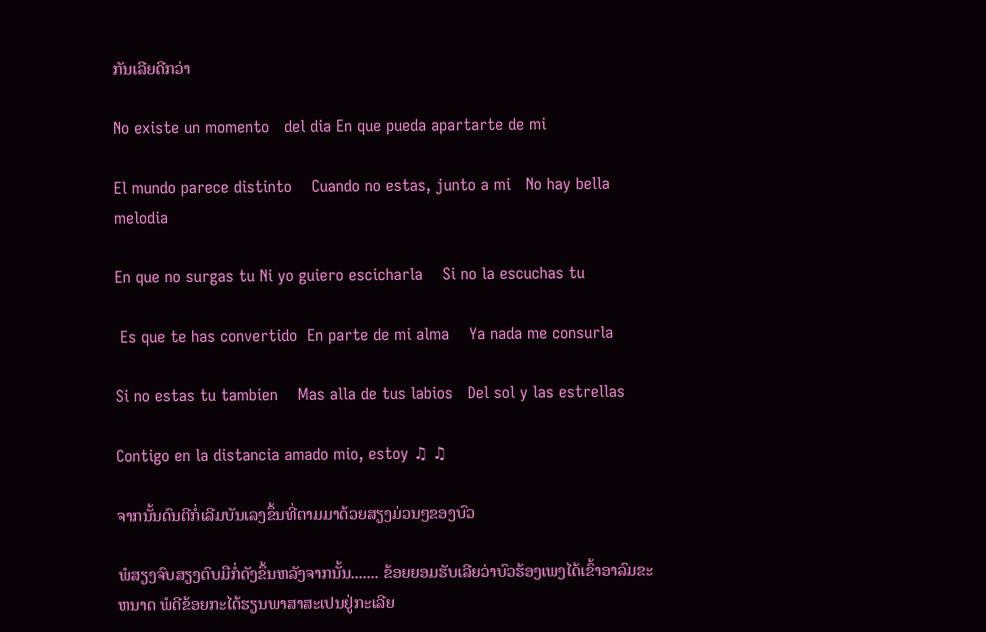ກັນເລີຍດີກວ່າ

No existe un momento   del dia En que pueda apartarte de mi

El mundo parece distinto    Cuando no estas, junto a mi   No hay bella melodia

En que no surgas tu Ni yo guiero escicharla    Si no la escuchas tu

 Es que te has convertido  En parte de mi alma    Ya nada me consurla

Si no estas tu tambien    Mas alla de tus labios   Del sol y las estrellas

Contigo en la distancia amado mio, estoy ♫ ♫

ຈາກນັ້ນດົນຕີກໍ່ເລີມບັນເລງຂຶ້ນທີ່ຕາມມາດ້ວຍສຽງມ່ວນໆຂອງບົວ

ພໍສຽງຈົບສຽງຕົບມືກໍ່ດັງຂຶ້ນຫລັງຈາກນັ້ນ....... ຂ້ອຍຍອມຮັບເລີຍວ່າບົວຮ້ອງເພງໄດ້ເຂົ້າອາລົມຂະຫນາດ ພໍດີຂ້ອຍກະໄດ້ຮຽນພາສາສະເປນຢູ່ກະເລີຍ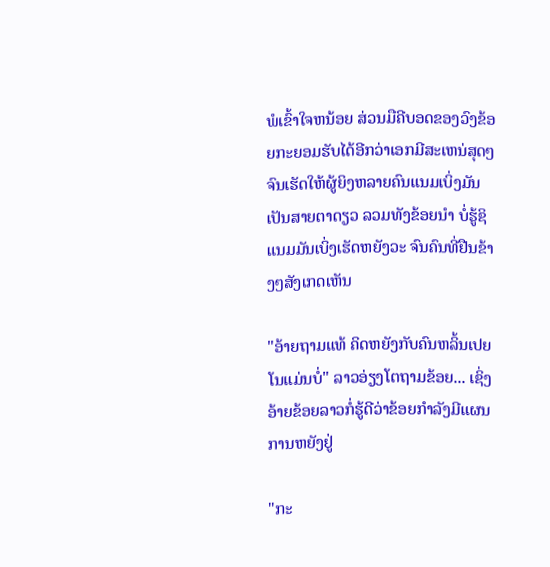ພໍເຂົ້າໃຈຫນ້ອຍ ສ່ວນມືຄີບອດຂອງວົງຂ້ອຍກະຍອມຮັບໄດ້ອີກວ່າເອກມີສະເຫນ່ສຸດໆ ຈົນເຮັດໃຫ້ຜູ້ຍິງຫລາຍຄົນແນມເບິ່ງມັນເປັນສາຍຕາດຽວ ລວມທັງຂ້ອຍນຳ ບໍ່ຮູ້ຊິແນມມັນເບິ່ງເຮັດຫຍັງວະ ຈົນຄົນທີ່ຢືນຂ້າງໆສັງເກດເຫັນ

"ອ້າຍຖາມແທ້ ຄິດຫຍັງກັບຄົນຫລິ້ນເປຍໂນແມ່ນບໍ່" ລາວອ່ຽງໂຕຖາມຂ້ອຍ... ເຊິ່ງອ້າຍຂ້ອຍລາວກໍ່ຮູ້ດີວ່າຂ້ອຍກຳລັງມີແຜນການຫຍັງຢູ່

"ກະ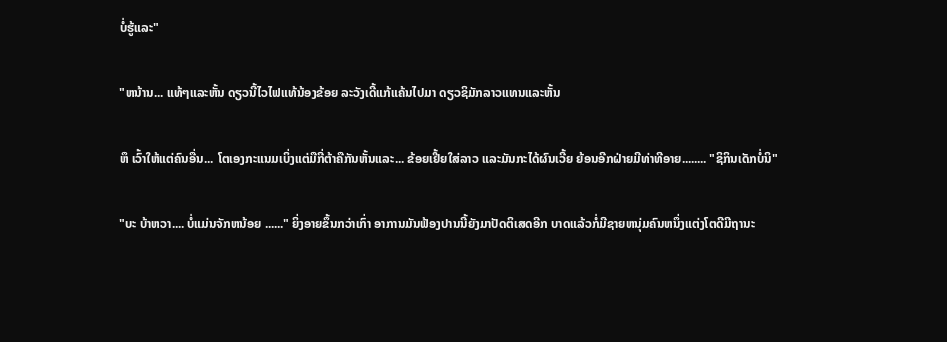ບໍ່ຮູ້ແລະ"

"ຫນ້ານ... ແທ້ໆແລະຫັ້ນ ດຽວນີ້ໄວໄຟແທ້ນ້ອງຂ້ອຍ ລະວັງເດີ້ແກ້ແຄ້ນໄປມາ ດຽວຊິມັກລາວແທນແລະຫັ້ນ

ຫຶ ເວົ້າໃຫ້ແຕ່ຄົນອື່ນ... ໂຕເອງກະແນມເບິ່ງແຕ່ມືກີ່ຕ້າຄືກັນຫັ້ນແລະ... ຂ້ອຍເຢີ້ຍໃສ່ລາວ ແລະມັນກະໄດ້ຜົນເວີ້ຍ ຍ້ອນອີກຝ່າຍມີທ່າທີອາຍ........ "ຊິກິນເດັກບໍ່ນິ"

"ບະ ບ້າຫວາ.... ບໍ່ແມ່ນຈັກຫນ້ອຍ ......" ຍິ່ງອາຍຂຶ້ນກວ່າເກົ່າ ອາການມັນຟ້ອງປານນີ້ຍັງມາປັດຕິເສດອີກ ບາດແລ້ວກໍ່ມີຊາຍຫນຸ່ມຄົນຫນຶ່ງແຕ່ງໂຕດີມີຖານະ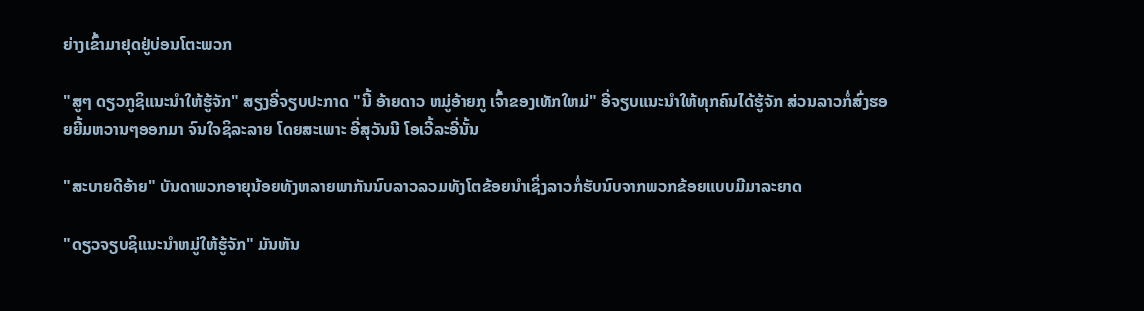ຍ່າງເຂົ້າມາຢຸດຢູ່ບ່ອນໂຕະພວກ

"ສູໆ ດຽວກູຊິແນະນຳໃຫ້ຮູ້ຈັກ" ສຽງອີ່ຈຽບປະກາດ "ນີ້ ອ້າຍດາວ ຫມູ່ອ້າຍກູ ເຈົ້າຂອງເທັກໃຫມ່" ອີ່ຈຽບແນະນຳໃຫ້ທຸກຄົນໄດ້ຮູ້ຈັກ ສ່ວນລາວກໍ່ສົ່ງຮອຍຍີ້ມຫວານໆອອກມາ ຈົນໃຈຊິລະລາຍ ໂດຍສະເພາະ ອີ່ສຸວັນນີ ໂອເວີ້ລະອີ່ນັ້ນ

"ສະບາຍດີອ້າຍ" ບັນດາພວກອາຍຸນ້ອຍທັງຫລາຍພາກັນນົບລາວລວມທັງໂຕຂ້ອຍນຳເຊິ່ງລາວກໍ່ຮັບນົບຈາກພວກຂ້ອຍແບບມີມາລະຍາດ

"ດຽວຈຽບຊິແນະນຳຫມູ່ໃຫ້ຮູ້ຈັກ" ມັນຫັນ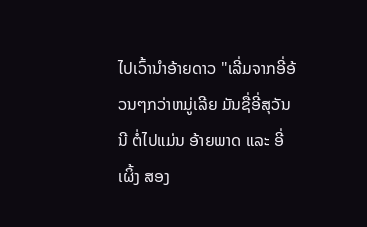ໄປເວົ້ານຳອ້າຍດາວ "ເລີ່ມຈາກອີ່ອ້ວນໆກວ່າຫມູ່ເລີຍ ມັນຊື່ອີ່ສຸວັນນີ ຕໍ່ໄປແມ່ນ ອ້າຍພາດ ແລະ ອີ່ເຜິ້ງ ສອງ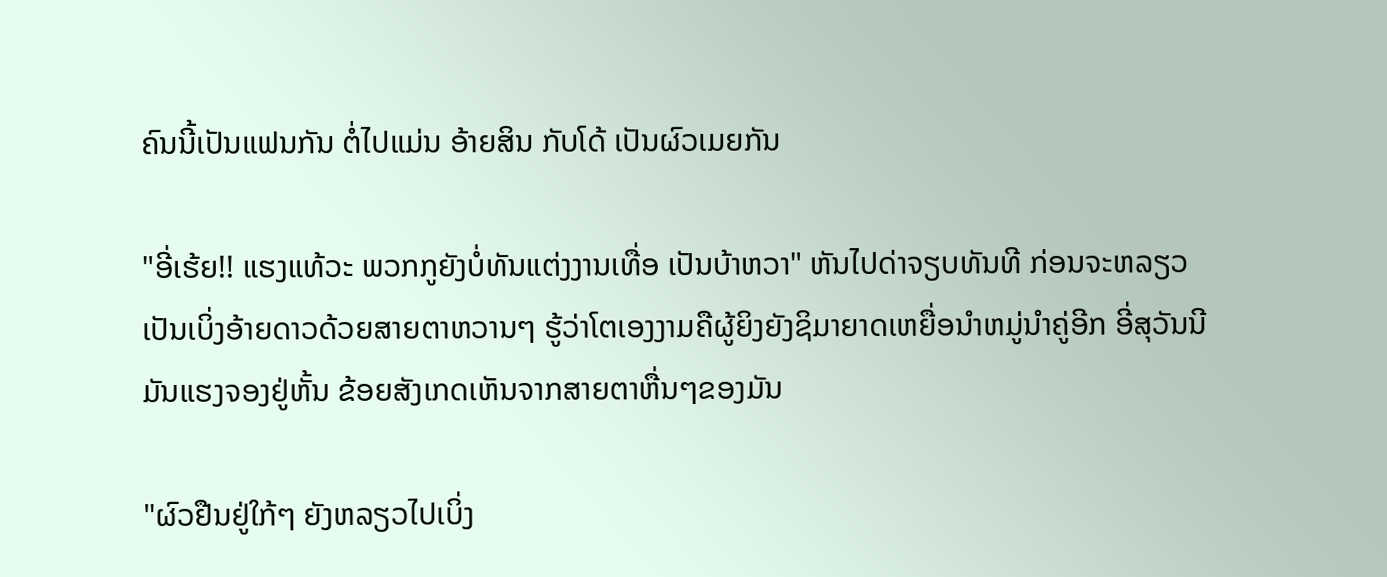ຄົນນີ້ເປັນແຟນກັນ ຕໍ່ໄປແມ່ນ ອ້າຍສິນ ກັບໂດ້ ເປັນຜົວເມຍກັນ

"ອີ່ເຮ້ຍ!! ແຮງແທ້ວະ ພວກກູຍັງບໍ່ທັນແຕ່ງງານເທື່ອ ເປັນບ້າຫວາ" ຫັນໄປດ່າຈຽບທັນທີ ກ່ອນຈະຫລຽວເປັນເບິ່ງອ້າຍດາວດ້ວຍສາຍຕາຫວານໆ ຮູ້ວ່າໂຕເອງງາມຄືຜູ້ຍິງຍັງຊິມາຍາດເຫຍື່ອນຳຫມູ່ນຳຄູ່ອີກ ອີ່ສຸວັນນີມັນແຮງຈອງຢູ່ຫັ້ນ ຂ້ອຍສັງເກດເຫັນຈາກສາຍຕາຫື່ນໆຂອງມັນ

"ຜົວຢືນຢູ່ໃກ້ໆ ຍັງຫລຽວໄປເບິ່ງ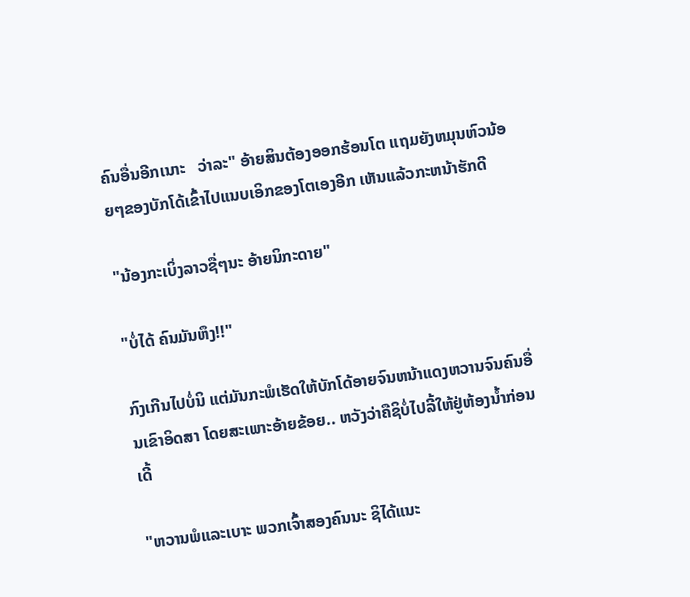ຄົນອື່ນອີກເນາະ   ວ່າລະ" ອ້າຍສິນຕ້ອງອອກຮ້ອນໂຕ ແຖມຍັງຫມຸນຫົວນ້ອຍໆຂອງບັກໂດ້ເຂົ້າໄປແນບເອິກຂອງໂຕເອງອີກ ເຫັນແລ້ວກະຫນ້າຮັກດີ

"ນ້ອງກະເບິ່ງລາວຊື່ໆນະ ອ້າຍນິກະດາຍ"

"ບໍ່ໄດ້ ຄົນມັນຫຶງ!!"

ກົງເກີນໄປບໍ່ນິ ແຕ່ມັນກະພໍເຮັດໃຫ້ບັກໂດ້ອາຍຈົນຫນ້າແດງຫວານຈົນຄົນອື່ນເຂົາອິດສາ ໂດຍສະເພາະອ້າຍຂ້ອຍ.. ຫວັງວ່າຄືຊິບໍ່ໄປລີ້ໃຫ້ຢູ່ຫ້ອງນ້ຳກ່ອນເດີ້

"ຫວານພໍແລະເບາະ ພວກເຈົ້າສອງຄົນນະ ຊິໄດ້ແນະ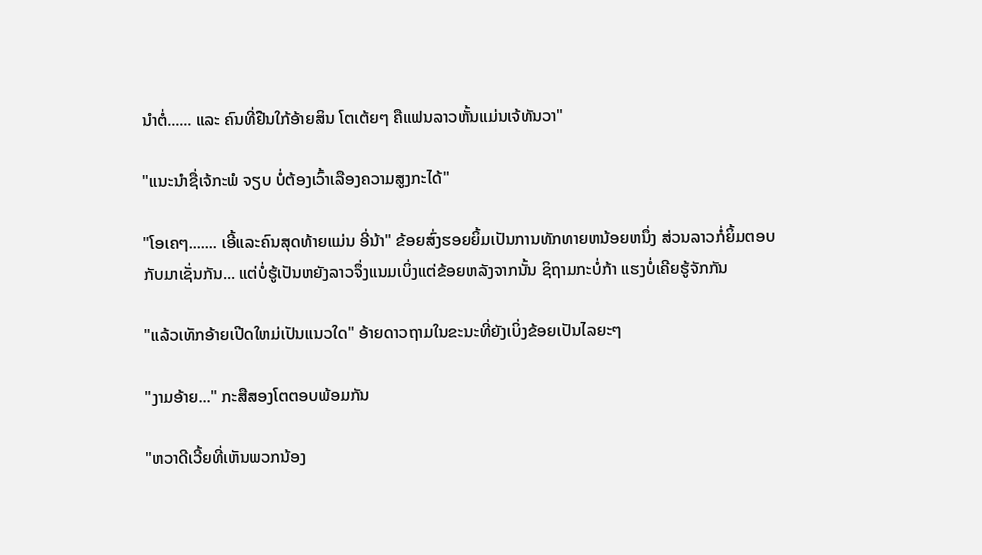ນຳຕໍ່...... ແລະ ຄົນທີ່ຢືນໃກ້ອ້າຍສິນ ໂຕເຕ້ຍໆ ຄືແຟນລາວຫັ້ນແມ່ນເຈ້ທັນວາ"

"ແນະນຳຊື່ເຈ້ກະພໍ ຈຽບ ບໍ່ຕ້ອງເວົ້າເລືອງຄວາມສູງກະໄດ້"

"ໂອເຄໆ....... ເອີ້ແລະຄົນສຸດທ້າຍແມ່ນ ອີ່ນ້າ" ຂ້ອຍສົ່ງຮອຍຍິ້ມເປັນການທັກທາຍຫນ້ອຍຫນຶ່ງ ສ່ວນລາວກໍ່ຍິ້ມຕອບກັບມາເຊັ່ນກັນ... ແຕ່ບໍ່ຮູ້ເປັນຫຍັງລາວຈຶ່ງແນມເບິ່ງແຕ່ຂ້ອຍຫລັງຈາກນັ້ນ ຊິຖາມກະບໍ່ກ້າ ແຮງບໍ່ເຄີຍຮູ້ຈັກກັນ

"ແລ້ວເທັກອ້າຍເປີດໃຫມ່ເປັນແນວໃດ" ອ້າຍດາວຖາມໃນຂະນະທີ່ຍັງເບິ່ງຂ້ອຍເປັນໄລຍະໆ

"ງາມອ້າຍ..." ກະສືສອງໂຕຕອບພ້ອມກັນ

"ຫວາດີເວີ້ຍທີ່ເຫັນພວກນ້ອງ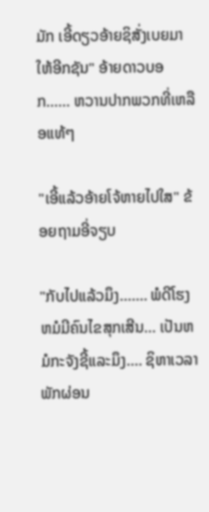ມັກ ເອີ້ດຽວອ້າຍຊິສັ່ງເບຍມາໃຫ້ອີກຊັນ" ອ້າຍດາວບອກ...... ຫວານປາກພວກທີ່ເຫລືອແທ້ໆ

"ເອີ້ແລ້ວອ້າຍໂຈ້ຫາຍໄປໃສ" ຂ້ອຍຖາມອີ່ຈຽບ

"ກັບໄປແລ້ວມຶງ....... ພໍດີໂຮງຫມໍມີຄົນໄຂສຸກເສີນ... ເປັນຫມໍກະຈັງຊີ້ແລະມຶງ.... ຊິຫາເວລາພັກຜ່ອນ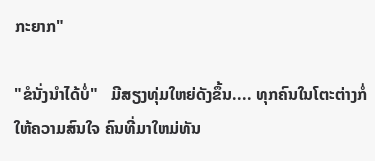ກະຍາກ"

"ຂໍນັ່ງນຳໄດ້ບໍ່"   ມີສຽງທຸ່ມໃຫຍ່ດັງຂຶ້ນ.... ທຸກຄົນໃນໂຕະຕ່າງກໍ່ໃຫ້ຄວາມສົນໃຈ ຄົນທີ່ມາໃຫມ່ທັນ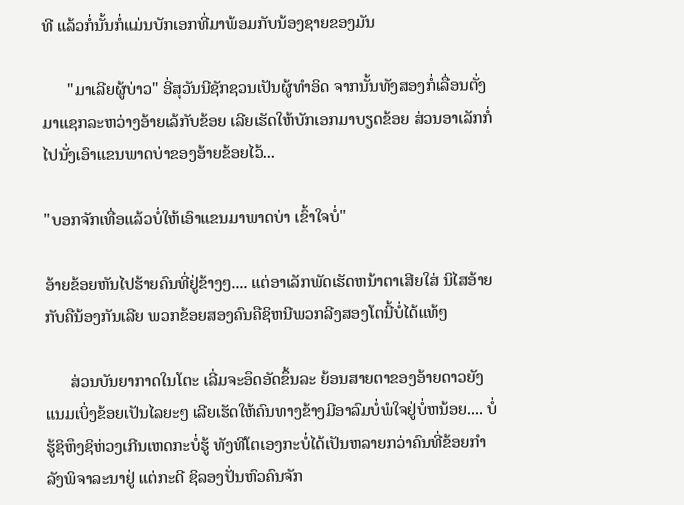ທີ ແລ້ວກໍ່ນັ້ນກໍ່ແມ່ນບັກເອກທີ່ມາພ້ອມກັບນ້ອງຊາຍຂອງມັນ

      "ມາເລີຍຜູ້ບ່າວ" ອີ່ສຸວັນນີຊັກຊວນເປັນຜູ້ທຳອິດ ຈາກນັ້ນທັງສອງກໍ່ເລື່ອນຕັ່ງມາແຊກລະຫວ່າງອ້າຍເລ້ກັບຂ້ອຍ ເລີຍເຮັດໃຫ້ບັກເອກມາບຽດຂ້ອຍ ສ່ວນອາເລັກກໍ່ໄປນັ່ງເອົາແຂນພາດບ່າຂອງອ້າຍຂ້ອຍໄວ້...

"ບອກຈັກເທື່ອແລ້ວບໍ່ໃຫ້ເອົາແຂນມາພາດບ່າ ເຂົ້າໃຈບໍ່"

ອ້າຍຂ້ອຍຫັນໄປຮ້າຍຄົນທີ່ຢູ່ຂ້າງໆ.... ແຕ່ອາເລັກພັດເຮັດຫນ້າຕາເສີຍໃສ່ ນິໄສອ້າຍກັບຄືນ້ອງກັນເລີຍ ພວກຂ້ອຍສອງຄົນຄືຊິຫນີພວກລີງສອງໂຕນີ້ບໍ່ໄດ້ແທ້ໆ

      ສ່ວນບັນຍາກາດໃນໂຕະ ເລີ່ມຈະອຶດອັດຂຶ້ນລະ ຍ້ອນສາຍຕາຂອງອ້າຍດາວຍັງແນມເບິ່ງຂ້ອຍເປັນໄລຍະໆ ເລີຍເຮັດໃຫ້ຄົນທາງຂ້າງມີອາລົມບໍ່ພໍໃຈຢູ່ບໍ່ຫນ້ອຍ.... ບໍ່ຮູ້ຊິຫຶງຊິຫ່ວງເກີນເຫດກະບໍ່ຮູ້ ທັງທີໂຕເອງກະບໍ່ໄດ້ເປັນຫລາຍກວ່າຄົນທີ່ຂ້ອຍກຳລັງພິຈາລະນາຢູ່ ແຕ່ກະດີ ຊິລອງປັ່ນຫົວຄົນຈັກ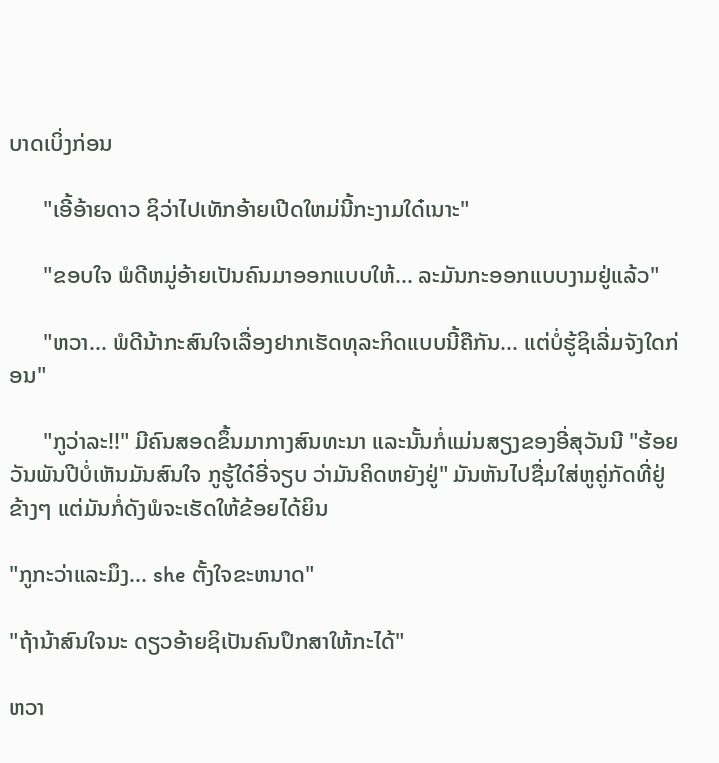ບາດເບິ່ງກ່ອນ

      "ເອີ້ອ້າຍດາວ ຊິວ່າໄປເທັກອ້າຍເປີດໃຫມ່ນີ້ກະງາມໃດ໋ເນາະ"

      "ຂອບໃຈ ພໍດີຫມູ່ອ້າຍເປັນຄົນມາອອກແບບໃຫ້... ລະມັນກະອອກແບບງາມຢູ່ແລ້ວ"

      "ຫວາ... ພໍດີນ້າກະສົນໃຈເລື່ອງຢາກເຮັດທຸລະກິດແບບນີ້ຄືກັນ... ແຕ່ບໍ່ຮູ້ຊິເລີ່ມຈັງໃດກ່ອນ"

      "ກູວ່າລະ!!" ມີຄົນສອດຂຶ້ນມາກາງສົນທະນາ ແລະນັ້ນກໍ່ແມ່ນສຽງຂອງອີ່ສຸວັນນີ "ຮ້ອຍວັນພັນປີບໍ່ເຫັນມັນສົນໃຈ ກູຮູ້ໃດ໋ອີ່ຈຽບ ວ່າມັນຄິດຫຍັງຢູ່" ມັນຫັນໄປຊື່ມໃສ່ຫູຄູ່ກັດທີ່ຢູ່ຂ້າງໆ ແຕ່ມັນກໍ່ດັງພໍຈະເຮັດໃຫ້ຂ້ອຍໄດ້ຍິນ

"ກູກະວ່າແລະມຶງ... she ຕັ້ງໃຈຂະຫນາດ"

"ຖ້ານ້າສົນໃຈນະ ດຽວອ້າຍຊິເປັນຄົນປຶກສາໃຫ້ກະໄດ້"

ຫວາ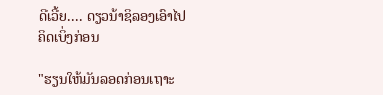ດີເວີ້ຍ.... ດຽວນ້າຊິລອງເອົາໄປຄິດເບິ່ງກ່ອນ

"ຮຽນໃຫ້ມັນລອດກ່ອນເຖາະ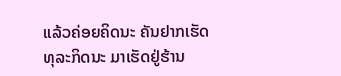ແລ້ວຄ່ອຍຄິດນະ ຄັນຢາກເຮັດທຸລະກິດນະ ມາເຮັດຢູ່ຮ້ານ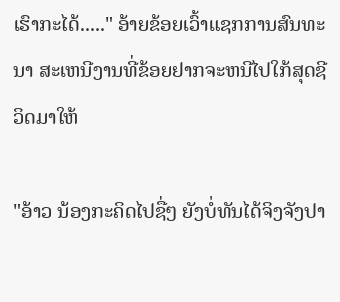ເຮົາກະໄດ້....." ອ້າຍຂ້ອຍເວົ້າແຊກການສົນທະນາ ສະເຫນີງານທີ່ຂ້ອຍຢາກຈະຫນີໄປໃກ້ສຸດຊີວິດມາໃຫ້

"ອ້າວ ນ້ອງກະຄິດໄປຊື່ໆ ຍັງບໍ່ທັນໄດ້ຈິງຈັງປາ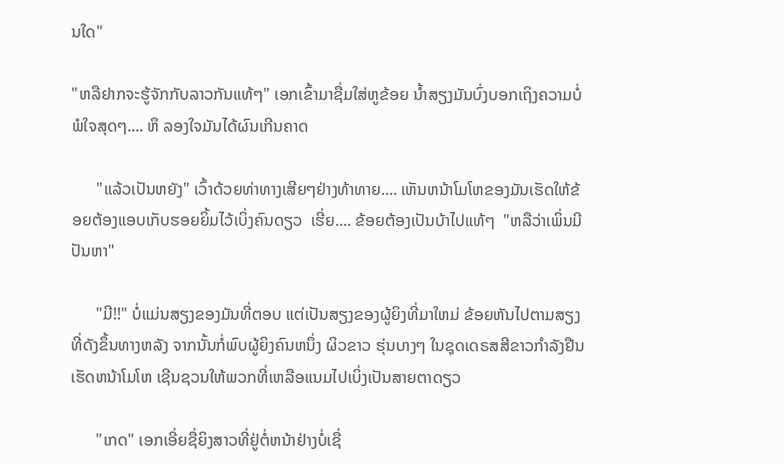ນໃດ"

"ຫລືຢາກຈະຮູ້ຈັກກັບລາວກັນແທ້ໆ" ເອກເຂົ້າມາຊື່ມໃສ່ຫູຂ້ອຍ ນ້ຳສຽງມັນບົ່ງບອກເຖິງຄວາມບໍ່ພໍໃຈສຸດໆ.... ຫຶ ລອງໃຈມັນໄດ້ຜົນເກີນຄາດ

      "ແລ້ວເປັນຫຍັງ" ເວົ້າດ້ວຍທ່າທາງເສີຍໆຢ່າງທ້າທາຍ.... ເຫັນຫນ້າໂມໂຫຂອງມັນເຮັດໃຫ້ຂ້ອຍຕ້ອງແອບເກັບຮອຍຍິ້ມໄວ້ເບິ່ງຄົນດຽວ  ເຮີ່ຍ.... ຂ້ອຍຕ້ອງເປັນບ້າໄປແທ້ໆ  "ຫລືວ່າເພິ່ນມີປັນຫາ"

      "ມີ!!" ບໍ່ແມ່ນສຽງຂອງມັນທີ່ຕອບ ແຕ່ເປັນສຽງຂອງຜູ້ຍິງທີ່ມາໃຫມ່ ຂ້ອຍຫັນໄປຕາມສຽງທີ່ດັງຂຶ້ນທາງຫລັງ ຈາກນັ້ນກໍ່ພົບຜູ້ຍິງຄົນຫນຶ່ງ ຜິວຂາວ ຮຸ່ນບາງໆ ໃນຊຸດເດຣສສີຂາວກຳລັງຢືນເຮັດຫນ້າໂມໂຫ ເຊີນຊວນໃຫ້ພວກທີ່ເຫລືອແນມໄປເບິ່ງເປັນສາຍຕາດຽວ

      "ເກດ" ເອກເອີ່ຍຊື່ຍິງສາວທີ່ຢູ່ຕໍ່ຫນ້າຢ່າງບໍ່ເຊື່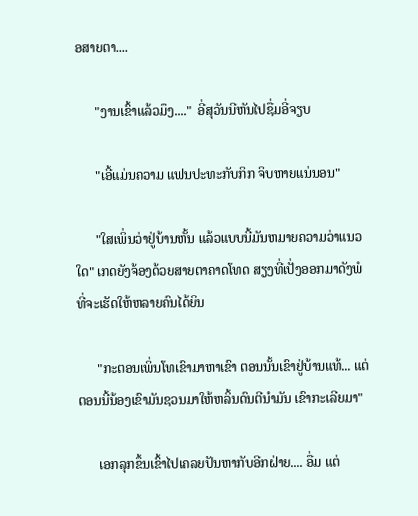ອສາຍຕາ....

      "ງານເຂົ້າແລ້ວມຶງ...."  ອີ່ສຸວັນນີຫັນໄປຊື່ມອີ່ຈຽບ

      "ເອີ້ແມ່ນຄວາມ ແຟນປະທະກັບກິກ ຈິບຫາຍແນ່ນອນ"

      "ໃສເພິ່ນວ່າຢູ່ບ້ານຫັ້ນ ແລ້ວແບບນີ້ມັນຫມາຍຄວາມວ່າແນວໃດ" ເກດຍັງຈ້ອງດ້ວຍສາຍຕາຄາດໂທດ ສຽງທີ່ເປັ່ງອອກມາດັງພໍທີ່ຈະເຮັດໃຫ້ຫລາຍຄົນໄດ້ຍິນ

      "ກະຕອນເພິ່ນໂທເຂົາມາຫາເຂົາ ຕອນນັ້ນເຂົາຢູ່ບ້ານແທ້... ແຕ່ຕອນນີ້ນ້ອງເຂົາມັນຊວນມາໃຫ້ຫລິ້ນດົນຕີນຳມັນ ເຂົາກະເລີຍມາ"

      ເອກລຸກຂຶ້ນເຂົ້າໄປເຄລຍປັນຫາກັບອີກຝ່າຍ.... ອື່ມ ແຕ່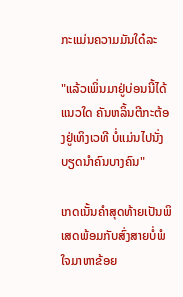ກະແມ່ນຄວາມມັນໃດ໋ລະ

"ແລ້ວເພິ່ນມາຢູ່ບ່ອນນີ້ໄດ້ແນວໃດ ຄັນຫລິ້ນຕີກະຕ້ອງຢູ່ເທິງເວທີ ບໍ່ແມ່ນໄປນັ່ງບຽດນຳຄົນບາງຄົນ"

ເກດເນັ້ນຄຳສຸດທ້າຍເປັນພິເສດພ້ອມກັບສົ່ງສາຍບໍ່ພໍໃຈມາຫາຂ້ອຍ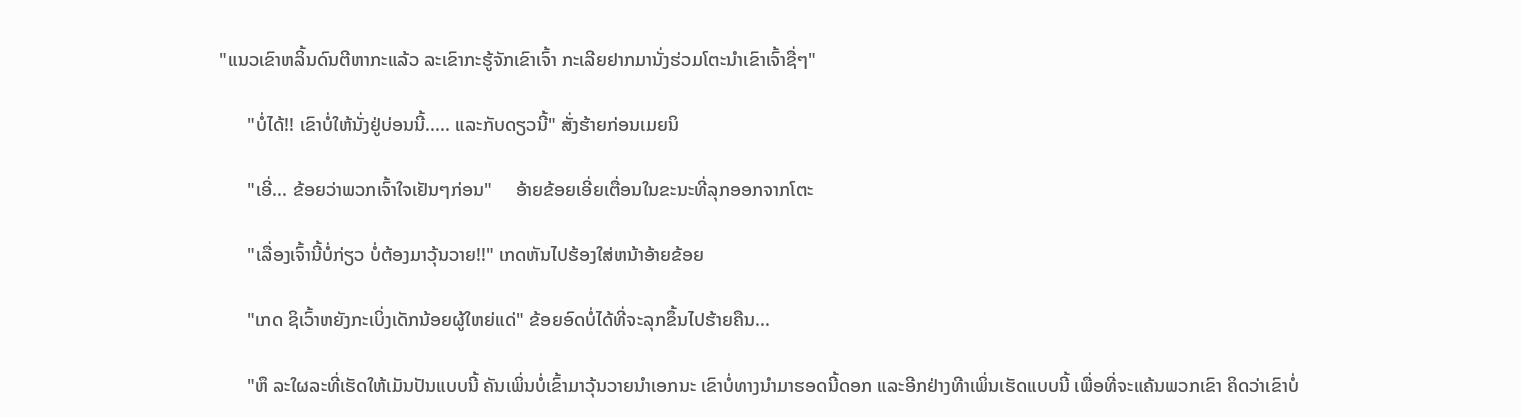"ແນວເຂົາຫລິ້ນດົນຕີຫາກະແລ້ວ ລະເຂົາກະຮູ້ຈັກເຂົາເຈົ້າ ກະເລີຍຢາກມານັ່ງຮ່ວມໂຕະນຳເຂົາເຈົ້າຊື່ໆ"

      "ບໍ່ໄດ້!! ເຂົາບໍ່ໃຫ້ນັ່ງຢູ່ບ່ອນນີ້..... ແລະກັບດຽວນີ້" ສັ່ງຮ້າຍກ່ອນເມຍນິ

      "ເອີ່... ຂ້ອຍວ່າພວກເຈົ້າໃຈເຢັນໆກ່ອນ"     ອ້າຍຂ້ອຍເອີ່ຍເຕື່ອນໃນຂະນະທີ່ລຸກອອກຈາກໂຕະ

      "ເລື່ອງເຈົ້ານີ້ບໍ່ກ່ຽວ ບໍ່ຕ້ອງມາວຸ້ນວາຍ!!" ເກດຫັນໄປຮ້ອງໃສ່ຫນ້າອ້າຍຂ້ອຍ

      "ເກດ ຊິເວົ້າຫຍັງກະເບິ່ງເດັກນ້ອຍຜູ້ໃຫຍ່ແດ່" ຂ້ອຍອົດບໍ່ໄດ້ທີ່ຈະລຸກຂຶ້ນໄປຮ້າຍຄືນ...

      "ຫຶ ລະໃຜລະທີ່ເຮັດໃຫ້ເມັນປັນແບບນີ້ ຄັນເພິ່ນບໍ່ເຂົ້າມາວຸ້ນວາຍນຳເອກນະ ເຂົາບໍ່ທາງນຳມາຮອດນີ້ດອກ ແລະອີກຢ່າງທີາເພິ່ນເຮັດແບບນີ້ ເພື່ອທີ່ຈະແຄ້ນພວກເຂົາ ຄິດວ່າເຂົາບໍ່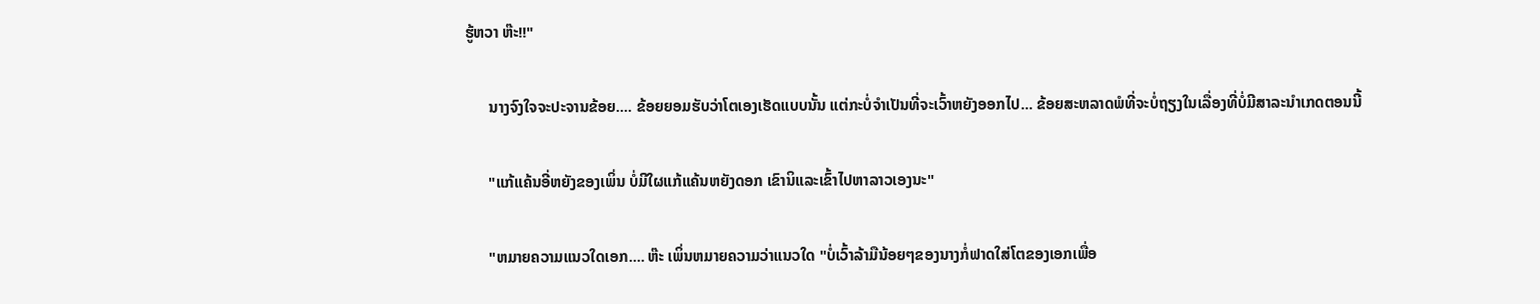ຮູ້ຫວາ ຫ໊ະ!!"

      ນາງຈົງໃຈຈະປະຈານຂ້ອຍ.... ຂ້ອຍຍອມຮັບວ່າໂຕເອງເຮັດແບບນັ້ນ ແຕ່ກະບໍ່ຈຳເປັນທີ່ຈະເວົ້າຫຍັງອອກໄປ... ຂ້ອຍສະຫລາດພໍທີ່ຈະບໍ່ຖຽງໃນເລື່ອງທີ່ບໍ່ມີສາລະນຳເກດຕອນນີ້

      "ແກ້ແຄ້ນອີ່ຫຍັງຂອງເພິ່ນ ບໍ່ມີໃຜແກ້ແຄ້ນຫຍັງດອກ ເຂົານິແລະເຂົ້າໄປຫາລາວເອງນະ"

      "ຫມາຍຄວາມແນວໃດເອກ.... ຫ໊ະ ເພິ່ນຫມາຍຄວາມວ່າແນວໃດ "ບໍ່ເວົ້າລ້າມືນ້ອຍໆຂອງນາງກໍ່ຟາດໃສ່ໂຕຂອງເອກເພື່ອ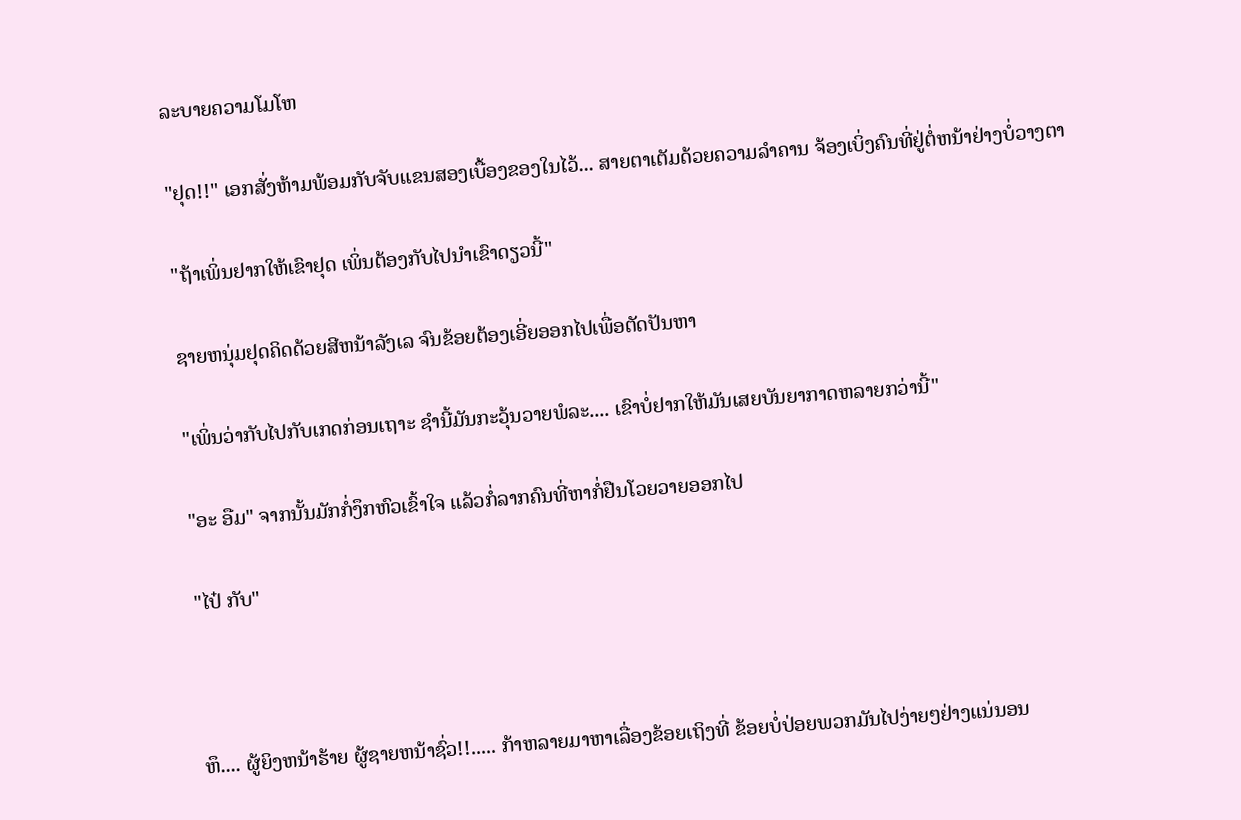ລະບາຍຄວາມໂມໂຫ

"ຢຸດ!!" ເອກສັ່ງຫ້າມພ້ອມກັບຈັບແຂນສອງເບື້ອງຂອງໃນໄວ້... ສາຍຕາເຕັມດ້ວຍຄວາມລຳຄານ ຈ້ອງເບິ່ງຄົນທີ່ຢູ່ຕໍ່ຫນ້າຢ່າງບໍ່ວາງຕາ

"ຖ້າເພິ່ນຢາກໃຫ້ເຂົາຢຸດ ເພິ່ນຕ້ອງກັບໄປນຳເຂົາດຽວນີ້"

ຊາຍຫນຸ່ມຢຸດຄິດດ້ວຍສີຫນ້າລັງເລ ຈົນຂ້ອຍຕ້ອງເອີ່ຍອອກໄປເພື່ອຕັດປັນຫາ

"ເພິ່ນວ່າກັບໄປກັບເກດກ່ອນເຖາະ ຊຳນີ້ມັນກະວຸ້ນວາຍພໍລະ.... ເຂົາບໍ່ຢາກໃຫ້ມັນເສຍບັນຍາກາດຫລາຍກວ່ານີ້"

"ອະ ອືມ" ຈາກນັ້ນມັກກໍ່ງຶກຫົວເຂົ້າໃຈ ແລ້ວກໍ່ລາກຄົນທີ່ຫາກໍ່ຢືນໂວຍວາຍອອກໄປ

"ໄປ໋ ກັບ"



ຫຶ.... ຜູ້ຍິງຫນ້າຮ້າຍ ຜູ້ຊາຍຫນ້າຊົ່ວ!!..... ກ້າຫລາຍມາຫາເລື່ອງຂ້ອຍເຖິງທີ່ ຂ້ອຍບໍ່ປ່ອຍພວກມັນໄປງ່າຍໆຢ່າງແນ່ນອນ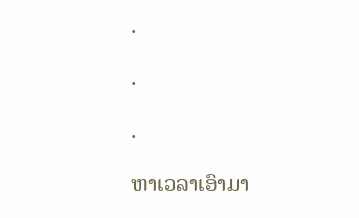.

.

.

ຫາເວລາເອົາມາ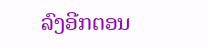ລົງອີກຕອນ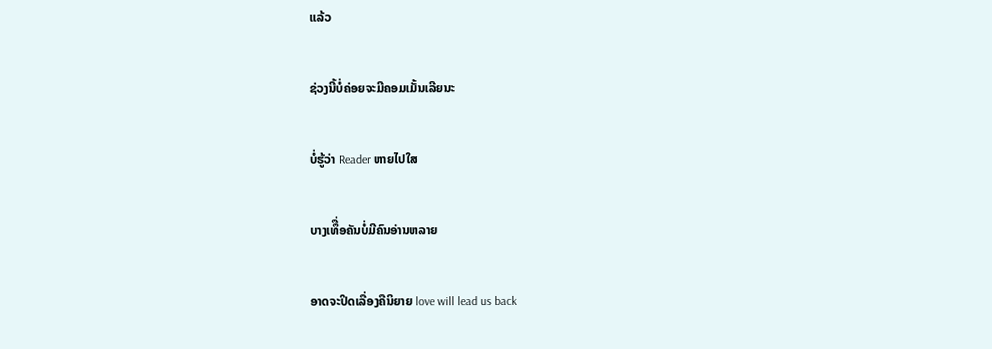ແລ້ວ

ຊ່ວງນີ້ບໍ່ຄ່ອຍຈະມີຄອມເມັ້ນເລີຍນະ

ບໍ່ຮູ້ວ່າ Reader ຫາຍໄປໃສ

ບາງເທຶື່ອຄັນບໍ່ມີຄົນອ່ານຫລາຍ

ອາດຈະປິດເລື່ອງຄືນິຍາຍ love will lead us back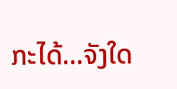ກະໄດ້...ຈັງໃດ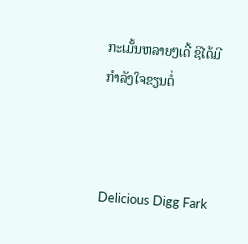ກະເມັ້ນຫລາຍໆເດີ້ ຊິໄດ້ມີກຳລັງໃຈຂຽນຕໍ່



Delicious Digg Fark